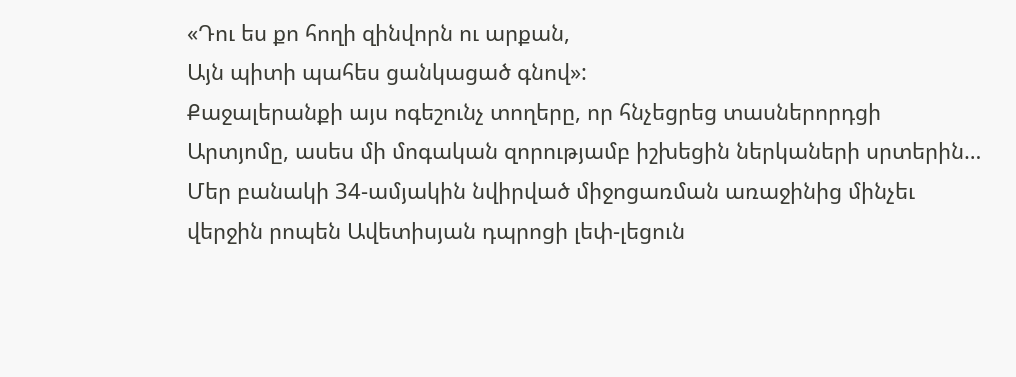«Դու ես քո հողի զինվորն ու արքան,
Այն պիտի պահես ցանկացած գնով»:
Քաջալերանքի այս ոգեշունչ տողերը, որ հնչեցրեց տասներորդցի Արտյոմը, ասես մի մոգական զորությամբ իշխեցին ներկաների սրտերին…
Մեր բանակի 34-ամյակին նվիրված միջոցառման առաջինից մինչեւ վերջին րոպեն Ավետիսյան դպրոցի լեփ-լեցուն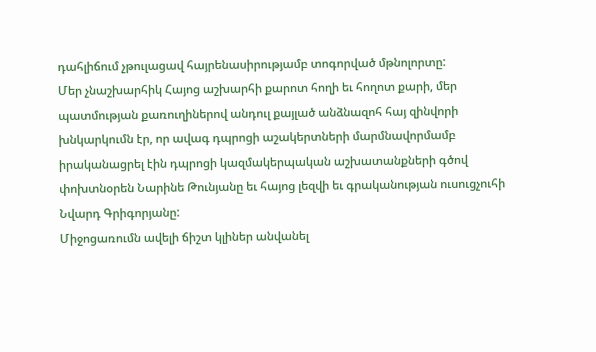դահլիճում չթուլացավ հայրենասիրությամբ տոգորված մթնոլորտը:
Մեր չնաշխարհիկ Հայոց աշխարհի քարոտ հողի եւ հողոտ քարի, մեր պատմության քառուղիներով անդուլ քայլած անձնազոհ հայ զինվորի խնկարկումն էր, որ ավագ դպրոցի աշակերտների մարմնավորմամբ իրականացրել էին դպրոցի կազմակերպական աշխատանքների գծով փոխտնօրեն Նարինե Թունյանը եւ հայոց լեզվի եւ գրականության ուսուցչուհի Նվարդ Գրիգորյանը:
Միջոցառումն ավելի ճիշտ կլիներ անվանել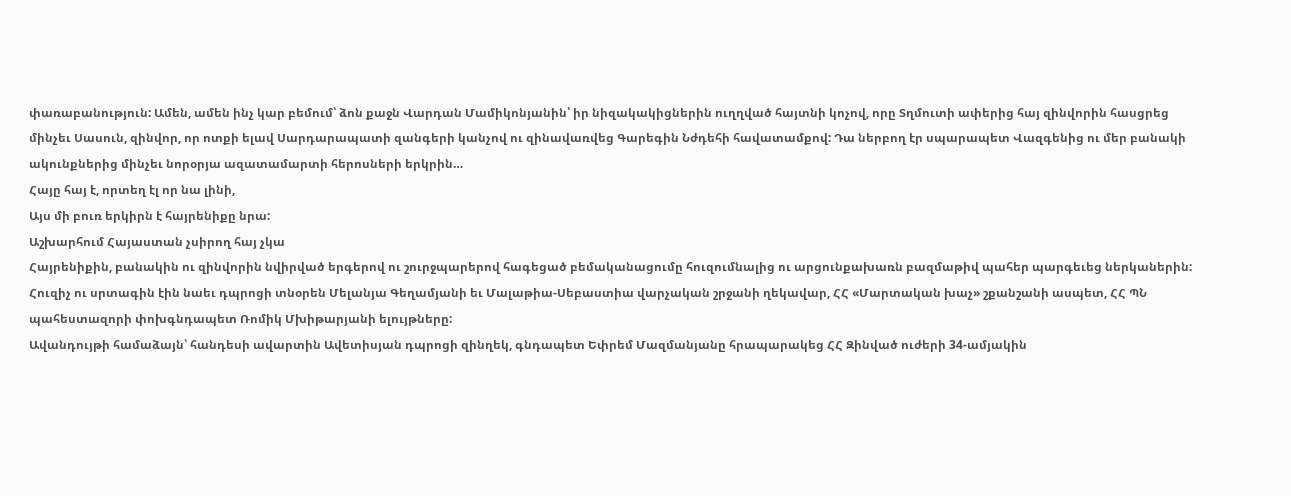փառաբանություն: Ամեն, ամեն ինչ կար բեմում՝ ձոն քաջն Վարդան Մամիկոնյանին՝ իր նիզակակիցներին ուղղված հայտնի կոչով, որը Տղմուտի ափերից հայ զինվորին հասցրեց մինչեւ Սասուն, զինվոր, որ ոտքի ելավ Սարդարապատի զանգերի կանչով ու զինավառվեց Գարեգին Նժդեհի հավատամքով: Դա ներբող էր սպարապետ Վազգենից ու մեր բանակի ակունքներից մինչեւ նորօրյա ազատամարտի հերոսների երկրին…
Հայը հայ է, որտեղ էլ որ նա լինի,
Այս մի բուռ երկիրն է հայրենիքը նրա:
Աշխարհում Հայաստան չսիրող հայ չկա
Հայրենիքին, բանակին ու զինվորին նվիրված երգերով ու շուրջպարերով հագեցած բեմականացումը հուզումնալից ու արցունքախառն բազմաթիվ պահեր պարգեւեց ներկաներին:
Հուզիչ ու սրտագին էին նաեւ դպրոցի տնօրեն Մելանյա Գեղամյանի եւ Մալաթիա-Սեբաստիա վարչական շրջանի ղեկավար, ՀՀ «Մարտական խաչ» շքանշանի ասպետ, ՀՀ ՊՆ պահեստազորի փոխգնդապետ Ռոմիկ Մխիթարյանի ելույթները:
Ավանդույթի համաձայն՝ հանդեսի ավարտին Ավետիսյան դպրոցի զինղեկ, գնդապետ Եփրեմ Մազմանյանը հրապարակեց ՀՀ Զինված ուժերի 34-ամյակին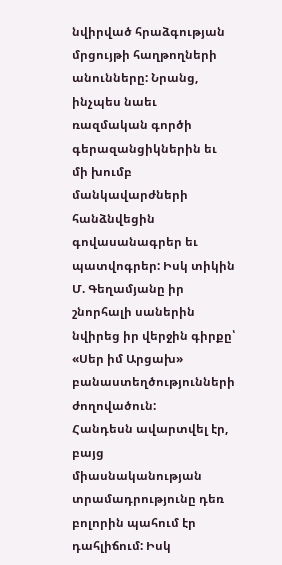նվիրված հրաձգության մրցույթի հաղթողների անունները: Նրանց, ինչպես նաեւ ռազմական գործի գերազանցիկներին եւ մի խումբ մանկավարժների հանձնվեցին գովասանագրեր եւ պատվոգրեր: Իսկ տիկին Մ. Գեղամյանը իր շնորհալի սաներին նվիրեց իր վերջին գիրքը՝ «Սեր իմ Արցախ» բանաստեղծությունների ժողովածուն:
Հանդեսն ավարտվել էր, բայց միասնականության տրամադրությունը դեռ բոլորին պահում էր դահլիճում: Իսկ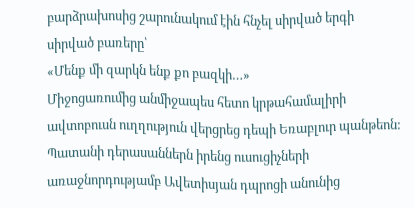բարձրախոսից շարունակում էին հնչել սիրված երգի սիրված բառերը՝
«Մենք մի զարկն ենք քո բազկի…»
Միջոցառումից անմիջապես հետո կրթահամալիրի ավտոբուսն ուղղություն վերցրեց դեպի Եռաբլուր պանթեոն: Պատանի դերասաններն իրենց ուսուցիչների առաջնորդությամբ Ավետիսյան դպրոցի անունից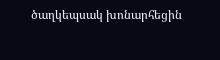ծաղկեպսակ խոնարհեցին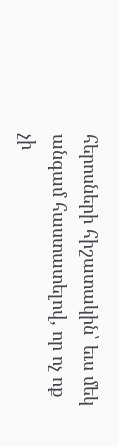հերոսների հիշատակին՝ եւս մեկ անգամ հաստատելով, որ ոչ ոք չի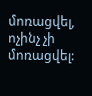մոռացվել, ոչինչ չի մոռացվել: